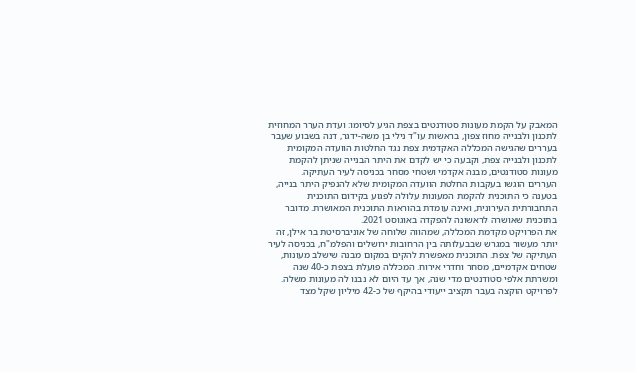המאבק על הקמת מעונות סטודנטים בצפת הגיע לסיומו: ועדת הערר המחוזית לתכנון ולבנייה מחוז צפון, בראשות עו"ד נילי בן משה-ידגר, דנה בשבוע שעבר בעררים שהגישה המכללה האקדמית צפת נגד החלטות הוועדה המקומית לתכנון ולבנייה צפת, וקבעה כי יש לקדם את היתר הבנייה שניתן להקמת מעונות סטודנטים, מבנה אקדמי ושטחי מסחר בכניסה לעיר העתיקה.
העררים הוגשו בעקבות החלטת הוועדה המקומית שלא להנפיק היתר בנייה, בטענה כי התוכנית להקמת המעונות עלולה לפגוע בקידום התוכנית התחבורתית העירונית, ואינה עומדת בהוראות התוכנית המאושרת. מדובר בתוכנית שאושרה לראשונה להפקדה באוגוסט 2021.
את הפרויקט מקדמת המכללה, שמהווה שלוחה של אוניברסיטת בר אילן, זה יותר מעשור במגרש שבבעלותה בין הרחובות ירושלים והפלמ"ח, בכניסה לעיר העתיקה של צפת. התוכנית מאפשרת להקים במקום מבנה שישלב מעונות, שטחים אקדמיים, מסחר וחדרי אירוח. המכללה פועלת בצפת כ-40 שנה ומשרתת אלפי סטודנטים מדי שנה, אך עד היום לא נבנו לה מעונות משלה.
לפרויקט הוקצה בעבר תקציב ייעודי בהיקף של כ-42 מיליון שקל מצד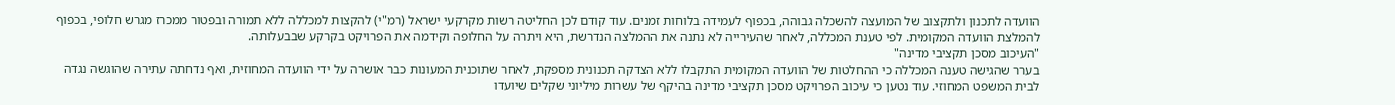הוועדה לתכנון ולתקצוב של המועצה להשכלה גבוהה, בכפוף לעמידה בלוחות זמנים. עוד קודם לכן החליטה רשות מקרקעי ישראל (רמ"י) להקצות למכללה ללא תמורה ובפטור ממכרז מגרש חלופי, בכפוף להמלצת הוועדה המקומית. לפי טענת המכללה, לאחר שהעירייה לא נתנה את ההמלצה הנדרשת, היא ויתרה על החלופה וקידמה את הפרויקט בקרקע שבבעלותה.
"העיכוב מסכן תקציבי מדינה"
בערר שהגישה טענה המכללה כי ההחלטות של הוועדה המקומית התקבלו ללא הצדקה תכנונית מספקת, לאחר שתוכנית המעונות כבר אושרה על ידי הוועדה המחוזית, ואף נדחתה עתירה שהוגשה נגדה לבית המשפט המחוזי. עוד נטען כי עיכוב הפרויקט מסכן תקציבי מדינה בהיקף של עשרות מיליוני שקלים שיועדו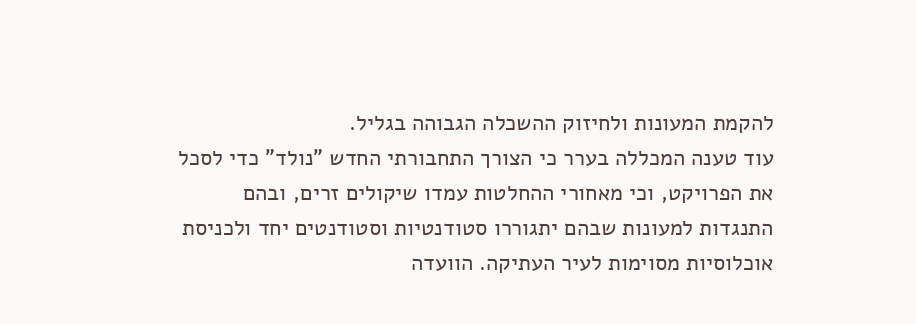להקמת המעונות ולחיזוק ההשכלה הגבוהה בגליל.
עוד טענה המכללה בערר כי הצורך התחבורתי החדש "נולד" כדי לסכל את הפרויקט, וכי מאחורי ההחלטות עמדו שיקולים זרים, ובהם התנגדות למעונות שבהם יתגוררו סטודנטיות וסטודנטים יחד ולכניסת אוכלוסיות מסוימות לעיר העתיקה. הוועדה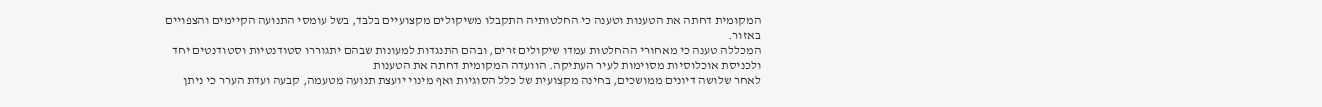המקומית דחתה את הטענות וטענה כי החלטותיה התקבלו משיקולים מקצועיים בלבד, בשל עומסי התנועה הקיימים והצפויים באזור.
המכללה טענה כי מאחורי ההחלטות עמדו שיקולים זרים, ובהם התנגדות למעונות שבהם יתגוררו סטודנטיות וסטודנטים יחד ולכניסת אוכלוסיות מסוימות לעיר העתיקה. הוועדה המקומית דחתה את הטענות
לאחר שלושה דיונים ממושכים, בחינה מקצועית של כלל הסוגיות ואף מינוי יועצת תנועה מטעמה, קבעה ועדת הערר כי ניתן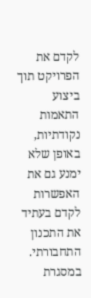לקדם את הפרויקט תוך ביצוע התאמות נקודתיות, באופן שלא ימנע גם את האפשרות לקדם בעתיד את התכנון התחבורתי.
במסגרת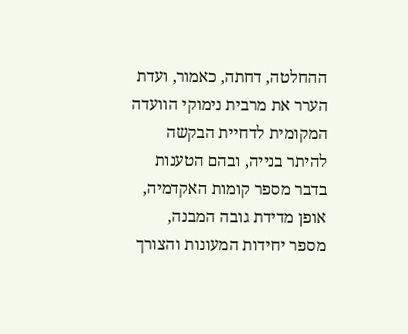ההחלטה, דחתה, כאמור, ועדת הערר את מרבית נימוקי הוועדה המקומית לדחיית הבקשה להיתר בנייה, ובהם הטענות בדבר מספר קומות האקדמיה, אופן מדידת גובה המבנה, מספר יחידות המעונות והצורך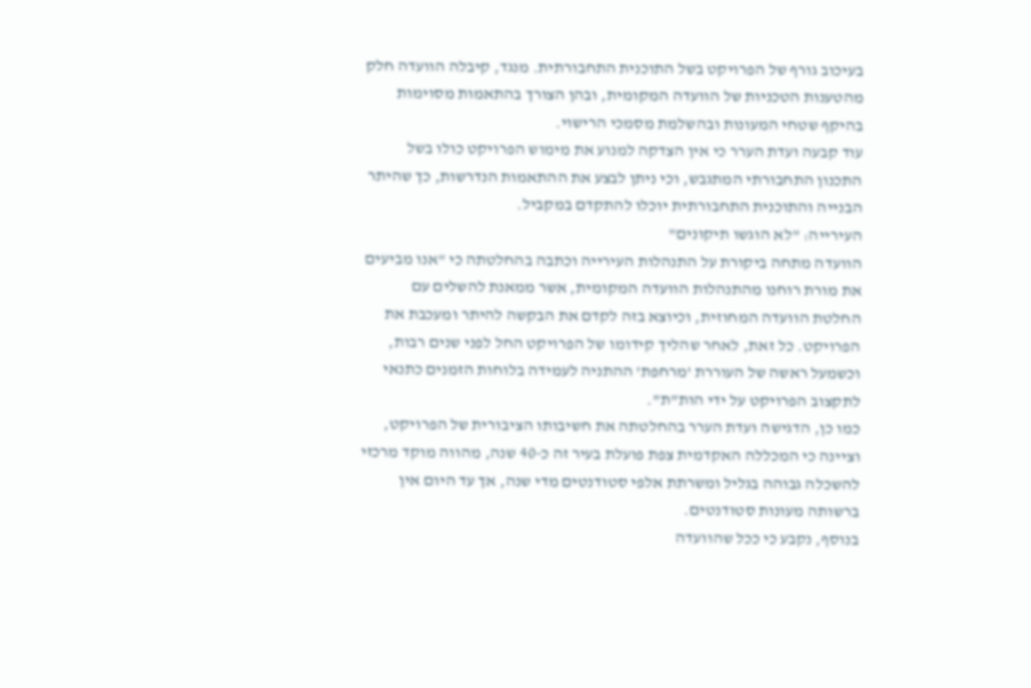בעיכוב גורף של הפרויקט בשל התוכנית התחבורתית. מנגד, קיבלה הוועדה חלק מהטענות הטכניות של הוועדה המקומית, ובהן הצורך בהתאמות מסוימות בהיקף שטחי המעונות ובהשלמת מסמכי הרישוי.
עוד קבעה ועדת הערר כי אין הצדקה למנוע את מימוש הפרויקט כולו בשל התכנון התחבורתי המתגבש, וכי ניתן לבצע את ההתאמות הנדרשות, כך שהיתר הבנייה והתוכנית התחבורתית יוכלו להתקדם במקביל.
העירייה: "לא הוגשו תיקונים"
הוועדה מתחה ביקורת על התנהלות העירייה וכתבה בהחלטתה כי "אנו מביעים את מורת רוחנו מהתנהלות הוועדה המקומית, אשר ממאנת להשלים עם החלטת הוועדה המחוזית, וכיוצא בזה לקדם את הבקשה להיתר ומעכבת את הפרויקט. כל זאת, לאחר שהליך קידומו של הפרויקט החל לפני שנים רבות, וכשמעל ראשה של העוררת 'מרחפת' ההתניה לעמידה בלוחות הזמנים כתנאי לתקצוב הפרויקט על ידי הות"ת".
כמו כן, הדגישה ועדת הערר בהחלטתה את חשיבותו הציבורית של הפרויקט, וציינה כי המכללה האקדמית צפת פועלת בעיר זה כ-40 שנה, מהווה מוקד מרכזי להשכלה גבוהה בגליל ומשרתת אלפי סטודנטים מדי שנה, אך עד היום אין ברשותה מעונות סטודנטים.
בנוסף, נקבע כי ככל שהוועדה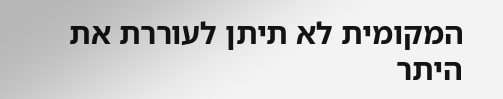המקומית לא תיתן לעוררת את היתר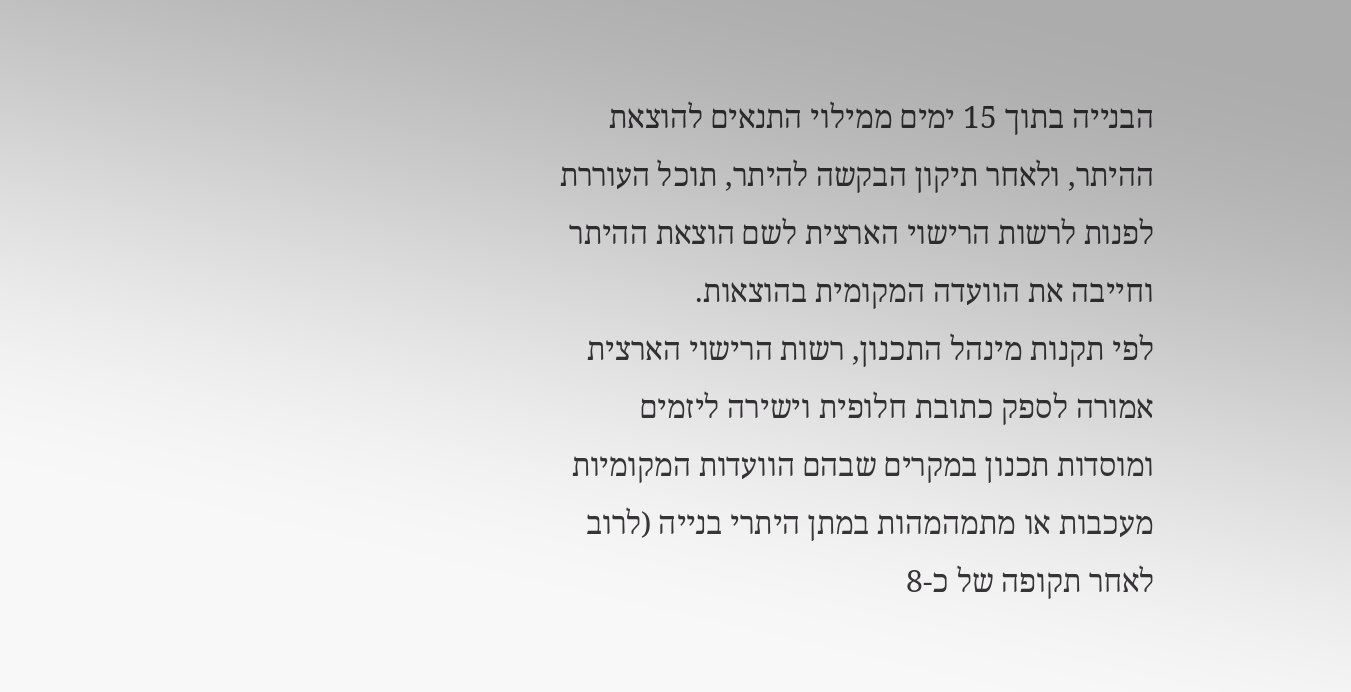הבנייה בתוך 15 ימים ממילוי התנאים להוצאת ההיתר, ולאחר תיקון הבקשה להיתר, תוכל העוררת לפנות לרשות הרישוי הארצית לשם הוצאת ההיתר וחייבה את הוועדה המקומית בהוצאות.
לפי תקנות מינהל התכנון, רשות הרישוי הארצית אמורה לספק כתובת חלופית וישירה ליזמים ומוסדות תכנון במקרים שבהם הוועדות המקומיות מעכבות או מתמהמהות במתן היתרי בנייה (לרוב לאחר תקופה של כ-8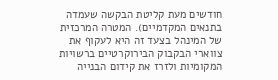חודשים מעת קליטת הבקשה שעמדה בתנאים המקדמיים). המטרה המרכזית של המינהל בצעד זה היא לעקוף את צווארי הבקבוק הבירוקרטיים ברשויות המקומיות ולזרז את קידום הבנייה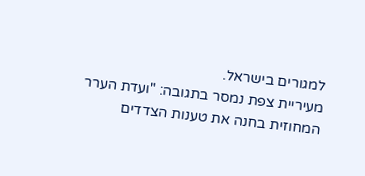למגורים בישראל.
מעיריית צפת נמסר בתגובה: "ועדת הערר המחוזית בחנה את טענות הצדדים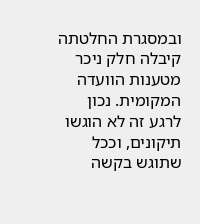ובמסגרת החלטתה קיבלה חלק ניכר מטענות הוועדה המקומית. נכון לרגע זה לא הוגשו תיקונים, וככל שתוגש בקשה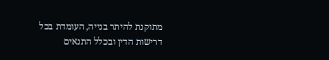מתוקנת להיתר בנייה, העומדת בכל דרישות הדין ובכלל התנאים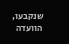שנקבעו, הוועדה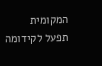המקומית תפעל לקידומה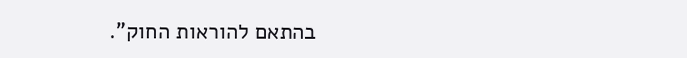בהתאם להוראות החוק".